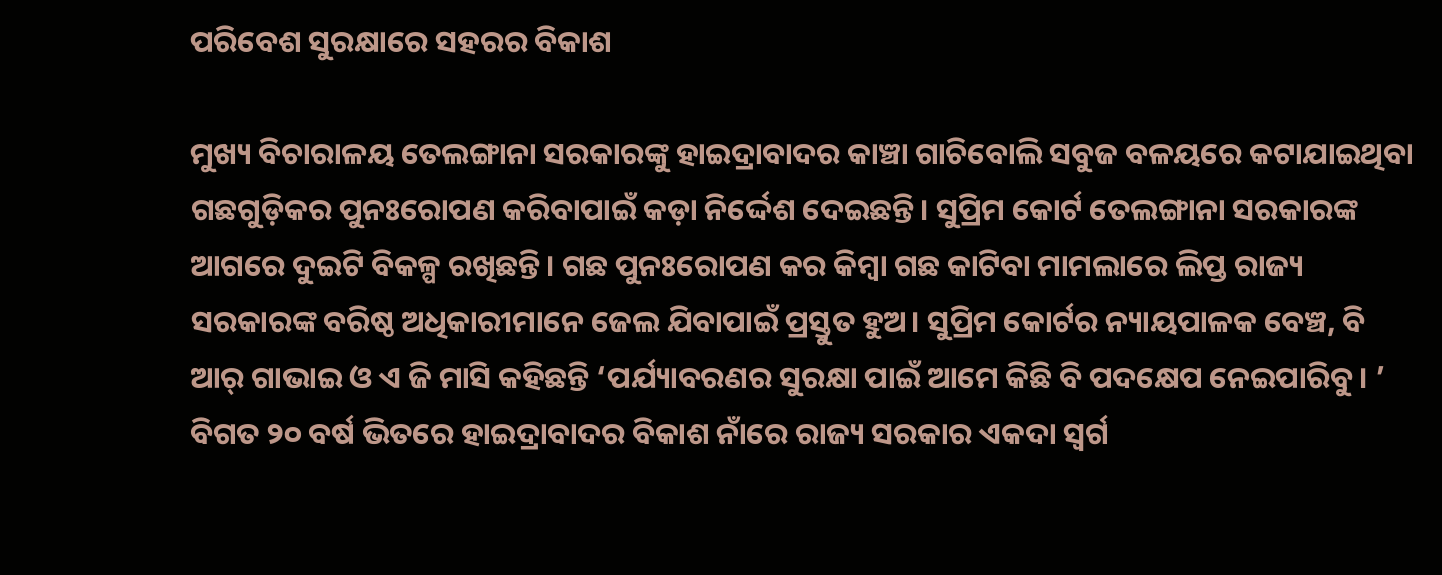ପରିବେଶ ସୁରକ୍ଷାରେ ସହରର ବିକାଶ

ମୁଖ୍ୟ ବିଚାରାଳୟ ତେଲଙ୍ଗାନା ସରକାରଙ୍କୁ ହାଇଦ୍ରାବାଦର କାଞ୍ଚା ଗାଚିବୋଲି ସବୁଜ ବଳୟରେ କଟାଯାଇଥିବା ଗଛଗୁଡ଼ିକର ପୁନଃରୋପଣ କରିବାପାଇଁ କଡ଼ା ନିର୍ଦ୍ଦେଶ ଦେଇଛନ୍ତି। ସୁପ୍ରିମ କୋର୍ଟ ତେଲଙ୍ଗାନା ସରକାରଙ୍କ ଆଗରେ ଦୁଇଟି ବିକଳ୍ପ ରଖିଛନ୍ତି। ଗଛ ପୁନଃରୋପଣ କର କିମ୍ବା ଗଛ କାଟିବା ମାମଲାରେ ଲିପ୍ତ ରାଜ୍ୟ ସରକାରଙ୍କ ବରିଷ୍ଠ ଅଧିକାରୀମାନେ ଜେଲ ଯିବାପାଇଁ ପ୍ରସ୍ତୁତ ହୁଅ। ସୁପ୍ରିମ କୋର୍ଟର ନ୍ୟାୟପାଳକ ବେଞ୍ଚ, ବି ଆର୍‌ ଗାଭାଇ ଓ ଏ ଜି ମାସି କହିଛନ୍ତି ‘ପର୍ଯ୍ୟାବରଣର ସୁରକ୍ଷା ପାଇଁ ଆମେ କିଛି ବି ପଦକ୍ଷେପ ନେଇପାରିବୁ। ’ ବିଗତ ୨୦ ବର୍ଷ ଭିତରେ ହାଇଦ୍ରାବାଦର ବିକାଶ ନାଁରେ ରାଜ୍ୟ ସରକାର ଏକଦା ସ୍ବର୍ଗ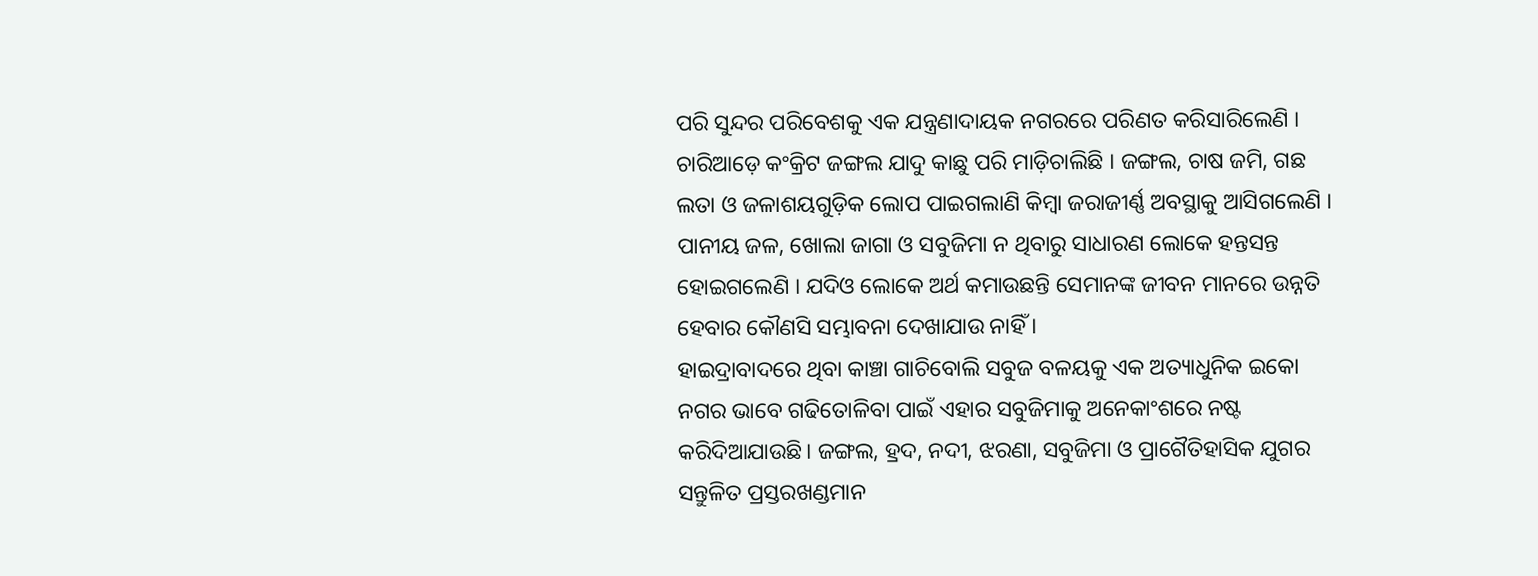ପରି ସୁନ୍ଦର ପରିବେଶକୁ ଏକ ଯନ୍ତ୍ରଣାଦାୟକ ନଗରରେ ପରିଣତ କରିସାରିଲେଣି । ଚାରିଆଡ଼େ କଂକ୍ରିଟ ଜଙ୍ଗଲ ଯାଦୁ କାଛୁ ପରି ମାଡ଼ିଚାଲିଛି । ଜଙ୍ଗଲ, ଚାଷ ଜମି, ଗଛ ଲତା ଓ ଜଳାଶୟଗୁଡ଼ିକ ଲୋପ ପାଇଗଲାଣି କିମ୍ବା ଜରାଜୀର୍ଣ୍ଣ ଅବସ୍ଥାକୁ ଆସିଗଲେଣି । ପାନୀୟ ଜଳ, ଖୋଲା ଜାଗା ଓ ସବୁଜିମା ନ ଥିବାରୁ ସାଧାରଣ ଲୋକେ ହନ୍ତସନ୍ତ ହୋଇଗଲେଣି । ଯଦିଓ ଲୋକେ ଅର୍ଥ କମାଉଛନ୍ତି ସେମାନଙ୍କ ଜୀବନ ମାନରେ ଉନ୍ନତି ହେବାର କୌଣସି ସମ୍ଭାବନା ଦେଖାଯାଉ ନାହିଁ ।
ହାଇଦ୍ରାବାଦରେ ଥିବା କାଞ୍ଚା ଗାଚିବୋଲି ସବୁଜ ବଳୟକୁ ଏକ ଅତ୍ୟାଧୁନିକ ଇକୋ ନଗର ଭାବେ ଗଢିତୋଳିବା ପାଇଁ ଏହାର ସବୁଜିମାକୁ ଅନେକାଂଶରେ ନଷ୍ଟ କରିଦିଆଯାଉଛି। ଜଙ୍ଗଲ, ହ୍ରଦ, ନଦୀ, ଝରଣା, ସବୁଜିମା ଓ ପ୍ରାଗୈତିହାସିକ ଯୁଗର ସନ୍ତୁଳିତ ପ୍ରସ୍ତରଖଣ୍ଡମାନ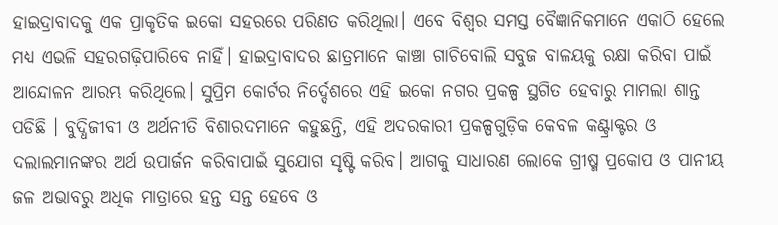ହାଇଦ୍ରାବାଦକୁ ଏକ ପ୍ରାକୃତିକ ଇକୋ ସହରରେ ପରିଣତ କରିଥିଲା। ଏବେ ବିଶ୍ୱର ସମସ୍ତ ବୈଜ୍ଞାନିକମାନେ ଏକାଠି ହେଲେ ମଧ୍ୟ ଏଭଳି ସହରଗଢ଼ିପାରିବେ ନାହିଁ। ହାଇଦ୍ରାବାଦର ଛାତ୍ରମାନେ କାଞ୍ଚା ଗାଚିବୋଲି ସବୁଜ ବାଳୟକୁ ରକ୍ଷା କରିବା ପାଇଁ ଆନ୍ଦୋଳନ ଆରମ୍ଭ କରିଥିଲେ। ସୁପ୍ରିମ କୋର୍ଟର ନିର୍ଦ୍ଦେଶରେ ଏହି ଇକୋ ନଗର ପ୍ରକଳ୍ପ ସ୍ଥଗିତ ହେବାରୁ ମାମଲା ଶାନ୍ତ ପଡିଛି । ବୁଦ୍ଧିଜୀବୀ ଓ ଅର୍ଥନୀତି ବିଶାରଦମାନେ କହୁଛନ୍ତି, ଏହି ଅଦରକାରୀ ପ୍ରକଳ୍ପଗୁଡ଼ିକ କେବଳ କଣ୍ଟ୍ରାକ୍ଟର ଓ ଦଲାଲମାନଙ୍କର ଅର୍ଥ ଉପାର୍ଜନ କରିବାପାଇଁ ସୁଯୋଗ ସୃଷ୍ଟି କରିବ। ଆଗକୁ ସାଧାରଣ ଲୋକେ ଗ୍ରୀଷ୍ମ ପ୍ରକୋପ ଓ ପାନୀୟ ଜଳ ଅଭାବରୁ ଅଧିକ ମାତ୍ରାରେ ହନ୍ତ ସନ୍ତ ହେବେ ଓ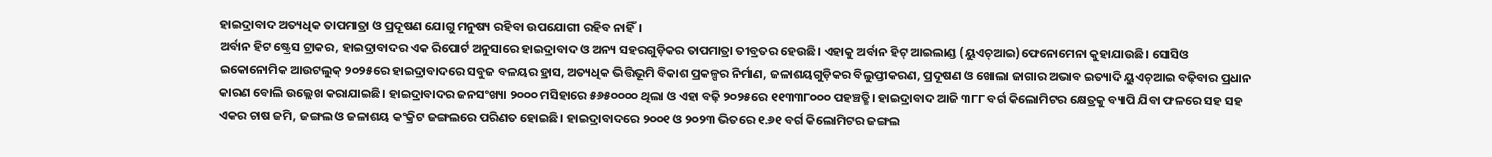ହାଇଦ୍ରାବାଦ ଅତ୍ୟଧିକ ତାପମାତ୍ରା ଓ ପ୍ରଦୂଷଣ ଯୋଗୁ ମନୁଷ୍ୟ ରହିବା ଉପଯୋଗୀ ରହିବ ନାହିଁ।
ଅର୍ବାନ ହିଟ ଷ୍ଟ୍ରେସ ଟ୍ରାକର, ହାଇଦ୍ରାବାଦର ଏକ ରିପୋର୍ଟ ଅନୁସାରେ ହାଇଦ୍ରାବାଦ ଓ ଅନ୍ୟ ସହରଗୁଡ଼ିକର ତାପମାତ୍ରା ତୀବ୍ରତର ହେଉଛି। ଏହାକୁ ଅର୍ବାନ ହିଟ୍‌ ଆଇଲାଣ୍ଡ (ୟୁଏଚ୍‌ଆଇ)ଫେନୋମେନା କୁହାଯାଉଛି। ସୋସିଓ ଇକୋନୋମିକ ଆଉଟଲୁକ୍‌ ୨୦୨୫ରେ ହାଇଦ୍ରାବାଦରେ ସବୁଜ ବଳୟର ହ୍ରାସ, ଅତ୍ୟଧିକ ଭିତ୍ତିଭୂମି ବିକାଶ ପ୍ରକଳ୍ପର ନିର୍ମାଣ, ଜଳାଶୟଗୁଡ଼ିକର ବିଲୁପ୍ତୀକରଣ, ପ୍ରଦୂଷଣ ଓ ଖୋଲା ଜାଗାର ଅଭାବ ଇତ୍ୟାଦି ୟୁଏଚ୍‌ଆଇ ବଢ଼ିବାର ପ୍ରଧାନ କାରଣ ବୋଲି ଉଲ୍ଲେଖ କରାଯାଇଛି। ହାଇଦ୍ରାବାଦର ଜନସଂଖ୍ୟା ୨୦୦୦ ମସିହାରେ ୫୬୫୦୦୦୦ ଥିଲା ଓ ଏହା ବଢ଼ି ୨୦୨୫ରେ ୧୧୩୩୮୦୦୦ ପହଞ୍ଚତ୍ଛି। ହାଇଦ୍ରାବାଦ ଆଜି ୩୮୮ ବର୍ଗ କିଲୋମିଟର କ୍ଷେତ୍ରକୁ ବ୍ୟାପି ଯିବା ଫଳରେ ସହ ସହ ଏକର ଚାଷ ଜମି, ଜଙ୍ଗଲ ଓ ଜଳାଶୟ କଂକ୍ରିଟ ଜଙ୍ଗଲରେ ପରିଣତ ହୋଇଛି। ହାଇଦ୍ରାବାଦରେ ୨୦୦୧ ଓ ୨୦୨୩ ଭିତରେ ୧.୬୧ ବର୍ଗ କିଲୋମିଟର ଜଙ୍ଗଲ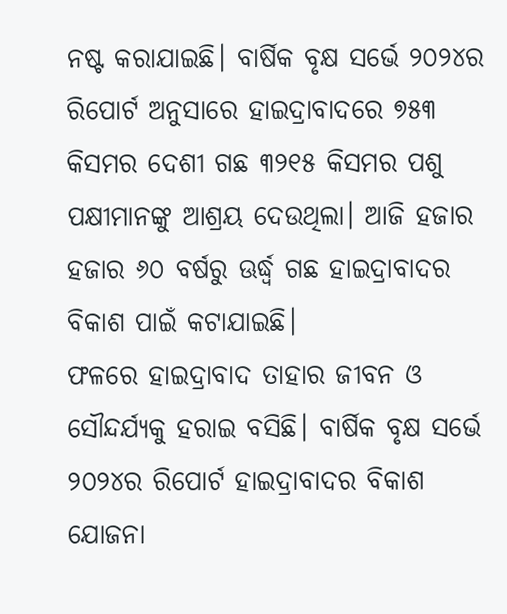ନଷ୍ଟ କରାଯାଇଛି। ବାର୍ଷିକ ବୃକ୍ଷ ସର୍ଭେ ୨୦୨୪ର ରିପୋର୍ଟ ଅନୁସାରେ ହାଇଦ୍ରାବାଦରେ ୭୫୩ କିସମର ଦେଶୀ ଗଛ ୩୨୧୫ କିସମର ପଶୁ ପକ୍ଷୀମାନଙ୍କୁ ଆଶ୍ରୟ ଦେଉଥିଲା। ଆଜି ହଜାର ହଜାର ୬୦ ବର୍ଷରୁ ଊର୍ଦ୍ଧ୍ୱ ଗଛ ହାଇଦ୍ରାବାଦର ବିକାଶ ପାଇଁ କଟାଯାଇଛି।
ଫଳରେ ହାଇଦ୍ରାବାଦ ତାହାର ଜୀବନ ଓ ସୌନ୍ଦର୍ଯ୍ୟକୁ ହରାଇ ବସିଛି। ବାର୍ଷିକ ବୃକ୍ଷ ସର୍ଭେ ୨୦୨୪ର ରିପୋର୍ଟ ହାଇଦ୍ରାବାଦର ବିକାଶ ଯୋଜନା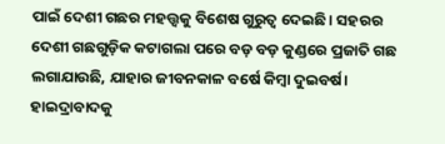ପାଇଁ ଦେଶୀ ଗଛର ମହତ୍ତ୍ୱକୁ ବିଶେଷ ଗୁରୁତ୍ୱ ଦେଇଛି। ସହରର ଦେଶୀ ଗଛଗୁଡ଼ିକ କଟାଗଲା ପରେ ବଡ଼ ବଡ଼ କୁଣ୍ଡରେ ପ୍ରଜାତି ଗଛ ଲଗାଯାଉଛି, ଯାହାର ଜୀବନକାଳ ବର୍ଷେ କିମ୍ବା ଦୁଇବର୍ଷ।
ହାଇଦ୍ରାବାଦକୁ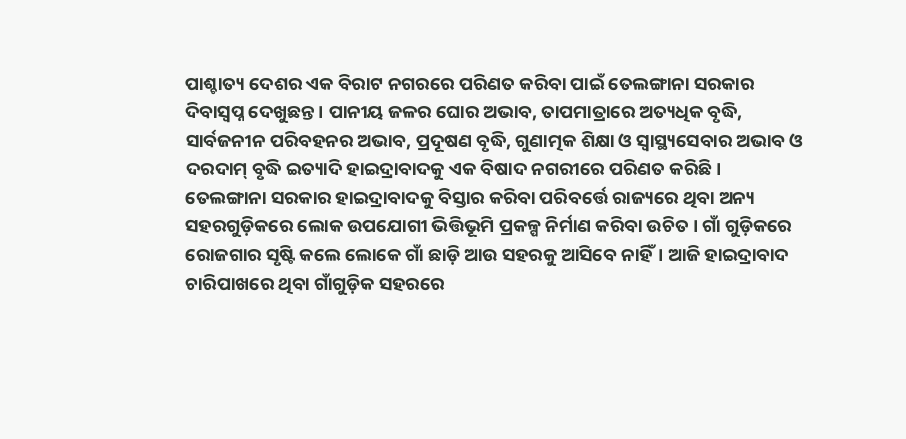ପାଶ୍ଚାତ୍ୟ ଦେଶର ଏକ ବିରାଟ ନଗରରେ ପରିଣତ କରିବା ପାଇଁ ତେଲଙ୍ଗାନା ସରକାର ଦିବାସ୍ବପ୍ନ ଦେଖୁଛନ୍ତ। ପାନୀୟ ଜଳର ଘୋର ଅଭାବ, ତାପମାତ୍ରାରେ ଅତ୍ୟଧିକ ବୃଦ୍ଧି, ସାର୍ବଜନୀନ ପରିବହନର ଅଭାବ, ପ୍ରଦୂଷଣ ବୃଦ୍ଧି, ଗୁଣାତ୍ମକ ଶିକ୍ଷା ଓ ସ୍ବାସ୍ଥ୍ୟସେବାର ଅଭାବ ଓ ଦରଦାମ୍‌ ବୃଦ୍ଧି ଇତ୍ୟାଦି ହାଇଦ୍ରାବାଦକୁ ଏକ ବିଷାଦ ନଗରୀରେ ପରିଣତ କରିଛି।
ତେଲଙ୍ଗାନା ସରକାର ହାଇଦ୍ରାବାଦକୁ ବିସ୍ତାର କରିବା ପରିବର୍ତ୍ତେ ରାଜ୍ୟରେ ଥିବା ଅନ୍ୟ ସହରଗୁଡ଼ିକରେ ଲୋକ ଉପଯୋଗୀ ଭିତ୍ତିଭୂମି ପ୍ରକଳ୍ପ ନିର୍ମାଣ କରିବା ଉଚିତ । ଗାଁ ଗୁଡ଼ିକରେ ରୋଜଗାର ସୃଷ୍ଟି କଲେ ଲୋକେ ଗାଁ ଛାଡ଼ି ଆଉ ସହରକୁ ଆସିବେ ନାହିଁ। ଆଜି ହାଇଦ୍ରାବାଦ ଚାରିପାଖରେ ଥିବା ଗାଁଗୁଡ଼ିକ ସହରରେ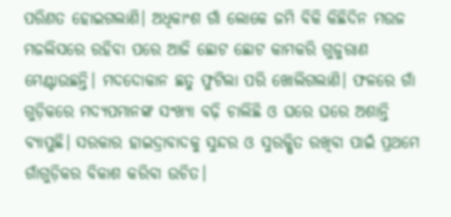ପରିଣତ ହୋଇଗଲାଣି। ଅଧିକାଂଶ ଗାଁ ଲୋକେ ଜମି ବିକି କିଛିଦିନ ମଉଜ ମଜଲିସରେ ରହିବା ପରେ ଆଜି ଛୋଟ ଛୋଟ କାମକରି ଗୁଜୁରାଣ ମେଣ୍ଟାଉଛନ୍ତି। ମଦଦୋକାନ ଛତୁ ଫୁଟିଲା ପରି ଖୋଲିଗଲାଣି। ଫଳରେ ଗାଁ ଗୁଡ଼ିକରେ ମଦ୍ୟପମାନଙ୍କ ସଂଖ୍ୟା ବଢ଼ି ଚାଲିଛି ଓ ଘରେ ଘରେ ଅଶାନ୍ତି ବ୍ୟାପୁଛି। ସରକାର ହାଇଦ୍ରାବାଦକୁ ସୁନ୍ଦର ଓ ସୁରକ୍ଷିତ ରଖିବା ପାଇଁ ପ୍ରଥମେ ଗାଁଗୁଡ଼ିକର ବିକାଶ କରିବା ଉଚିତ।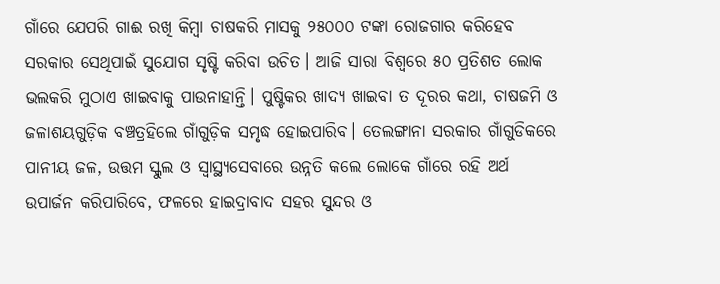ଗାଁରେ ଯେପରି ଗାଈ ରଖି କିମ୍ବା ଚାଷକରି ମାସକୁ ୨୫୦୦୦ ଟଙ୍କା ରୋଜଗାର କରିହେବ ସରକାର ସେଥିପାଇଁ ସୁଯୋଗ ସୃଷ୍ଟି କରିବା ଉଚିତ। ଆଜି ସାରା ବିଶ୍ୱରେ ୫୦ ପ୍ରତିଶତ ଲୋକ ଭଲକରି ମୁଠାଏ ଖାଇବାକୁ ପାଉନାହାନ୍ତି। ପୁଷ୍ଟିକର ଖାଦ୍ୟ ଖାଇବା ତ ଦୂରର କଥା, ଚାଷଜମି ଓ ଜଳାଶୟଗୁଡ଼ିକ ବଞ୍ଚତ୍ରହିଲେ ଗାଁଗୁଡ଼ିକ ସମୃଦ୍ଧ ହୋଇପାରିବ। ତେଲଙ୍ଗାନା ସରକାର ଗାଁଗୁଡିକରେ ପାନୀୟ ଜଳ, ଉତ୍ତମ ସ୍କୁଲ ଓ ସ୍ବାସ୍ଥ୍ୟସେବାରେ ଉନ୍ନତି କଲେ ଲୋକେ ଗାଁରେ ରହି ଅର୍ଥ ଉପାର୍ଜନ କରିପାରିବେ, ଫଳରେ ହାଇଦ୍ରାବାଦ ସହର ସୁନ୍ଦର ଓ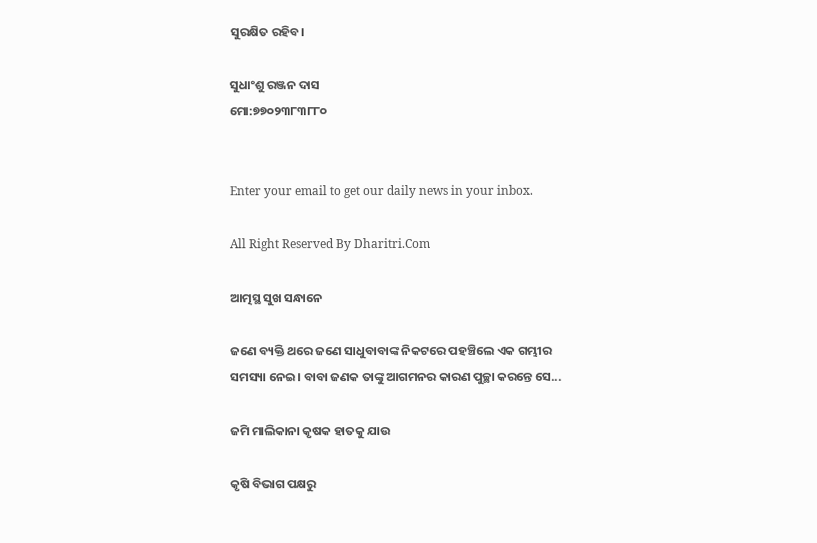ସୁରକ୍ଷିତ ରହିବ।

ସୁଧାଂଶୁ ରଞ୍ଜନ ଦାସ
ମୋ:୭୭୦୨୩୮୩୮୮୦


Enter your email to get our daily news in your inbox.

All Right Reserved By Dharitri.Com

ଆତ୍ମସ୍ଥ ସୁଖ ସନ୍ଧାନେ

ଜଣେ ବ୍ୟକ୍ତି ଥରେ ଜଣେ ସାଧୁବାବାଙ୍କ ନିକଟରେ ପହଞ୍ଚିଲେ ଏକ ଗମ୍ଭୀର ସମସ୍ୟା ନେଇ। ବାବା ଜଣକ ତାଙ୍କୁ ଆଗମନର କାରଣ ପୁଚ୍ଛା କରନ୍ତେ ସେ...

ଜମି ମାଲିକାନା କୃଷକ ହାତକୁ ଯାଉ

କୃଷି ବିଭାଗ ପକ୍ଷରୁ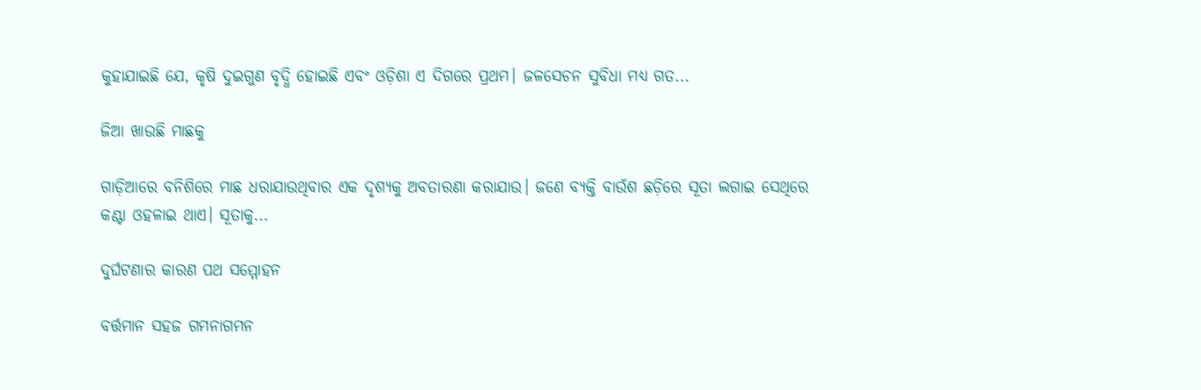କୁହାଯାଇଛି ଯେ, କୃଷି ଦୁଇଗୁଣ ବୃଦ୍ଧି ହୋଇଛି ଏବଂ ଓଡ଼ିଶା ଏ ଦିଗରେ ପ୍ରଥମ। ଜଳସେଚନ ସୁବିଧା ମଧ୍ୟ ଗତ...

ଜିଆ ଖାଉଛି ମାଛକୁ

ଗାଡ଼ିଆରେ ବନିଶିରେ ମାଛ ଧରାଯାଉଥିବାର ଏକ ଦୃଶ୍ୟକୁ ଅବତାରଣା କରାଯାଉ। ଜଣେ ବ୍ୟକ୍ତି ବାଉଁଶ ଛଡ଼ିରେ ସୂତା ଲଗାଇ ସେଥିରେ କଣ୍ଟା ଓହଳାଇ ଥାଏ। ସୂତାକୁ...

ଦୁର୍ଘଟଣାର କାରଣ ପଥ ସମ୍ମୋହନ

ବର୍ତ୍ତମାନ ସହଜ ଗମନାଗମନ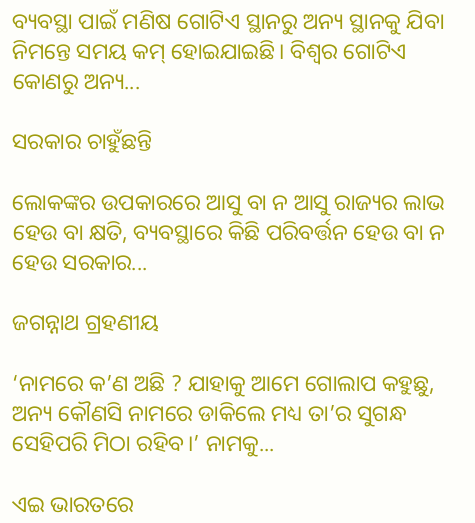ବ୍ୟବସ୍ଥା ପାଇଁ ମଣିଷ ଗୋଟିଏ ସ୍ଥାନରୁ ଅନ୍ୟ ସ୍ଥାନକୁ ଯିବା ନିମନ୍ତେ ସମୟ କମ୍‌ ହୋଇଯାଇଛି। ବିଶ୍ୱର ଗୋଟିଏ କୋଣରୁ ଅନ୍ୟ...

ସରକାର ଚାହୁଁଛନ୍ତି

ଲୋକଙ୍କର ଉପକାରରେ ଆସୁ ବା ନ ଆସୁ ରାଜ୍ୟର ଲାଭ ହେଉ ବା କ୍ଷତି, ବ୍ୟବସ୍ଥାରେ କିଛି ପରିବର୍ତ୍ତନ ହେଉ ବା ନ ହେଉ ସରକାର...

ଜଗନ୍ନାଥ ଗ୍ରହଣୀୟ

‘ନାମରେ କ’ଣ ଅଛି ? ଯାହାକୁ ଆମେ ଗୋଲାପ କହୁଛୁ, ଅନ୍ୟ କୌଣସି ନାମରେ ଡାକିଲେ ମଧ୍ୟ ତା’ର ସୁଗନ୍ଧ ସେହିପରି ମିଠା ରହିବ।’ ନାମକୁ...

ଏଇ ଭାରତରେ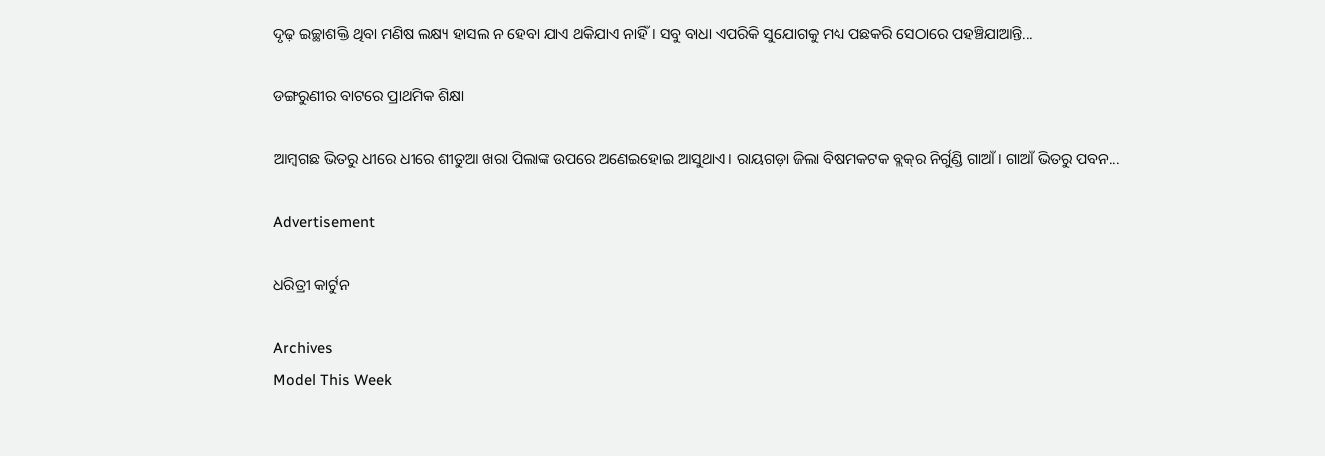ଦୃଢ଼ ଇଚ୍ଛାଶକ୍ତି ଥିବା ମଣିଷ ଲକ୍ଷ୍ୟ ହାସଲ ନ ହେବା ଯାଏ ଥକିଯାଏ ନାହିଁ। ସବୁ ବାଧା ଏପରିକି ସୁଯୋଗକୁ ମଧ୍ୟ ପଛକରି ସେଠାରେ ପହଞ୍ଚିଯାଆନ୍ତି...

ଡଙ୍ଗରୁଣୀର ବାଟରେ ପ୍ରାଥମିକ ଶିକ୍ଷା

ଆମ୍ବଗଛ ଭିତରୁ ଧୀରେ ଧୀରେ ଶୀତୁଆ ଖରା ପିଲାଙ୍କ ଉପରେ ଅଣେଇହୋଇ ଆସୁଥାଏ। ରାୟଗଡ଼ା ଜିଲା ବିଷମକଟକ ବ୍ଲକ୍‌ର ନିର୍ଗୁଣ୍ଡି ଗାଆଁ। ଗାଆଁ ଭିତରୁ ପବନ...

Advertisement

ଧରିତ୍ରୀ କାର୍ଟୁନ

Archives
Model This Week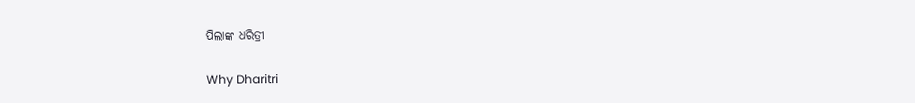ପିଲାଙ୍କ ଧରିତ୍ରୀ

Why Dharitri